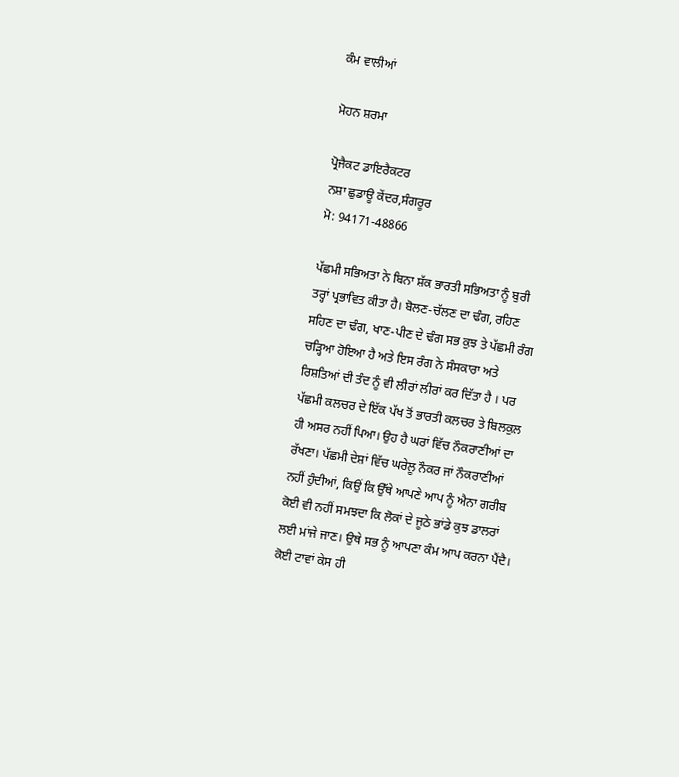ਕੰਮ ਵਾਲੀਆਂ

ਮੋਹਨ ਸ਼ਰਮਾ

ਪ੍ਰੋਜੈਕਟ ਡਾਇਰੈਕਟਰ
ਨਸ਼ਾ ਛੁਡਾਊ ਕੇਂਦਰ,ਸੰਗਰੂਰ
ਮੋ: 94171-48866

ਪੱਛਮੀ ਸਭਿਅਤਾ ਨੇ ਬਿਨਾ ਸ਼ੱਕ ਭਾਰਤੀ ਸਭਿਅਤਾ ਨੂੰ ਬੁਰੀ ਤਰ੍ਹਾਂ ਪ੍ਰਭਾਵਿਤ ਕੀਤਾ ਹੈ। ਬੋਲਣ-ਚੱਲਣ ਦਾ ਢੰਗ, ਰਹਿਣ ਸਹਿਣ ਦਾ ਢੰਗ, ਖਾਣ-ਪੀਣ ਦੇ ਢੰਗ ਸਭ ਕੁਝ ਤੇ ਪੱਛਮੀ ਰੰਗ ਚੜ੍ਹਿਆ ਹੋਇਆ ਹੈ ਅਤੇ ਇਸ ਰੰਗ ਨੇ ਸੰਸਕਾਰਾ ਅਤੇ ਰਿਸ਼ਤਿਆਂ ਦੀ ਤੰਦ ਨੂੰ ਵੀ ਲੀਰਾਂ ਲੀਰਾਂ ਕਰ ਦਿੱਤਾ ਹੈ । ਪਰ ਪੱਛਮੀ ਕਲਚਰ ਦੇ ਇੱਕ ਪੱਖ ਤੋਂ ਭਾਰਤੀ ਕਲਚਰ ਤੇ ਬਿਲਕੁਲ ਹੀ ਅਸਰ ਨਹੀਂ ਪਿਆ। ਉਹ ਹੈ ਘਰਾਂ ਵਿੱਚ ਨੌਕਰਾਣੀਆਂ ਦਾ ਰੱਖਣਾ। ਪੱਛਮੀ ਦੇਸ਼ਾਂ ਵਿੱਚ ਘਰੇਲੂ ਨੌਕਰ ਜਾਂ ਨੌਕਰਾਣੀਆਂ ਨਹੀਂ ਹੁੰਦੀਆਂ, ਕਿਉਂ ਕਿ ਉੱਥੇ ਆਪਣੇ ਆਪ ਨੂੰ ਐਨਾ ਗਰੀਬ ਕੋਈ ਵੀ ਨਹੀਂ ਸਮਝਦਾ ਕਿ ਲੋਕਾਂ ਦੇ ਜੂਠੇ ਭਾਂਡੇ ਕੁਝ ਡਾਲਰਾਂ ਲਈ ਮਾਂਜੇ ਜਾਣ। ਉਥੇ ਸਭ ਨੂੰ ਆਪਣਾ ਕੰਮ ਆਪ ਕਰਨਾ ਪੈਂਦੈ। ਕੋਈ ਟਾਵਾਂ ਕੇਸ ਹੀ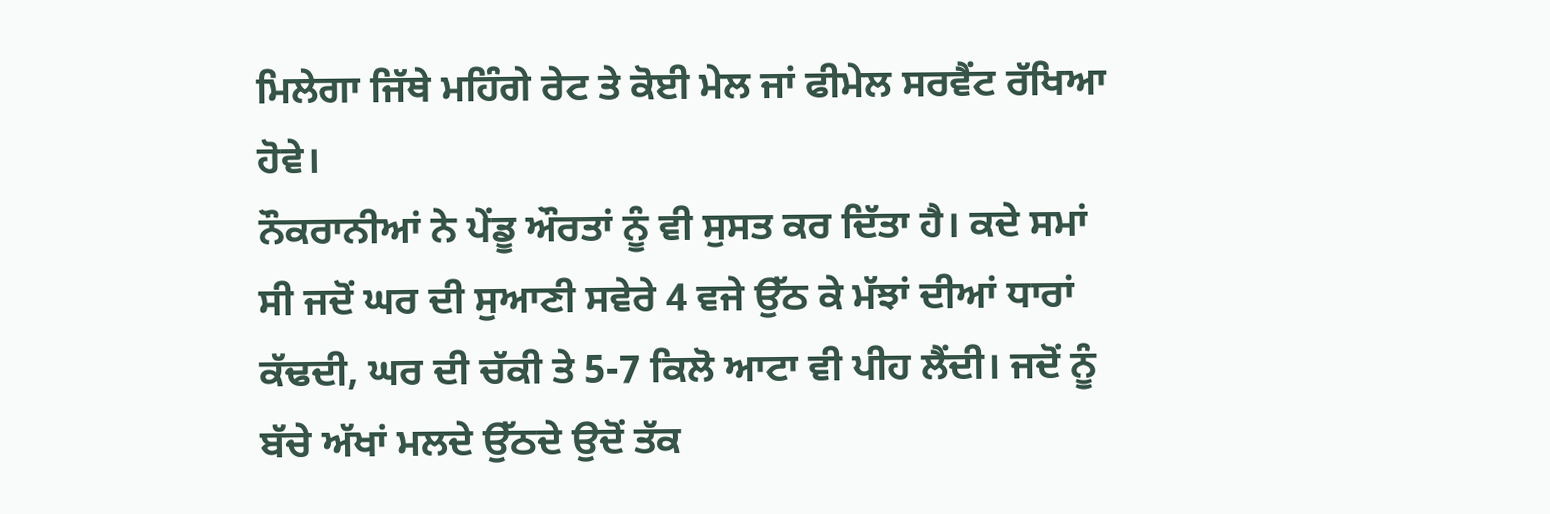ਮਿਲੇਗਾ ਜਿੱਥੇ ਮਹਿੰਗੇ ਰੇਟ ਤੇ ਕੋਈ ਮੇਲ ਜਾਂ ਫੀਮੇਲ ਸਰਵੈਂਟ ਰੱਖਿਆ ਹੋਵੇ।
ਨੌਕਰਾਨੀਆਂ ਨੇ ਪੇਂਡੂ ਔਰਤਾਂ ਨੂੰ ਵੀ ਸੁਸਤ ਕਰ ਦਿੱਤਾ ਹੈ। ਕਦੇ ਸਮਾਂ ਸੀ ਜਦੋਂ ਘਰ ਦੀ ਸੁਆਣੀ ਸਵੇਰੇ 4 ਵਜੇ ਉੱਠ ਕੇ ਮੱਝਾਂ ਦੀਆਂ ਧਾਰਾਂ ਕੱਢਦੀ, ਘਰ ਦੀ ਚੱਕੀ ਤੇ 5-7 ਕਿਲੋ ਆਟਾ ਵੀ ਪੀਹ ਲੈਂਦੀ। ਜਦੋਂ ਨੂੰ ਬੱਚੇ ਅੱਖਾਂ ਮਲਦੇ ਉੱਠਦੇ ਉਦੋਂ ਤੱਕ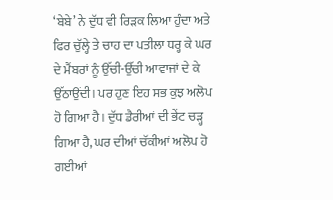‘ਬੇਬੇ’ ਨੇ ਦੁੱਧ ਵੀ ਰਿੜਕ ਲਿਆ ਹੁੰਦਾ ਅਤੇ ਫਿਰ ਚੁੱਲ੍ਹੇ ਤੇ ਚਾਹ ਦਾ ਪਤੀਲਾ ਧਰ੍ਹ ਕੇ ਘਰ ਦੇ ਮੈਂਬਰਾਂ ਨੂੰ ਉੱਚੀ-ਉੱਚੀ ਆਵਾਜਾਂ ਦੇ ਕੇ ਉੱਠਾਉਂਦੀ। ਪਰ ਹੁਣ ਇਹ ਸਭ ਕੁਝ ਅਲੋਪ ਹੋ ਗਿਆ ਹੈ। ਦੁੱਧ ਡੈਰੀਆਂ ਦੀ ਭੇਂਟ ਚੜ੍ਹ ਗਿਆ ਹੈ, ਘਰ ਦੀਆਂ ਚੱਕੀਆਂ ਅਲੋਪ ਹੋ ਗਈਆਂ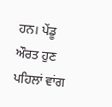ਹਨ। ਪੇਂਡੂ ਔਰਤ ਹੁਣ ਪਹਿਲਾਂ ਵਾਂਗ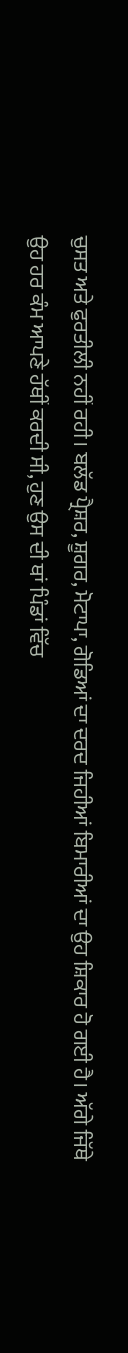ਚੁਸਤ ਅਤੇ ਫੁਰਤੀਲੀ ਨਹੀਂ ਰਹੀ। ਬਲੱਡ ਪ੍ਰੈਸ਼ਰ, ਸ਼ੂਗਰ, ਮੋਟਾਪਾ, ਗੋਡਿਆਂ ਦਾ ਦਰਦ ਜਿਹੀਆਂ ਬਿਮਾਰੀਆਂ ਦਾ ਉਹ ਸ਼ਿਕਾਰ ਹੋ ਗਈ ਹੈ। ਅੱਗੇ ਜਿੱਥੇ ਉਹ ਹਰ ਕੰਮ ਆਪਣੇ ਹੱਥੀਂ ਕਰਦੀ ਸੀ, ਹੁਣ ਉਸ ਦੀ ਥਾਂ ਪਿੰਡਾਂ ਵਿੱਚ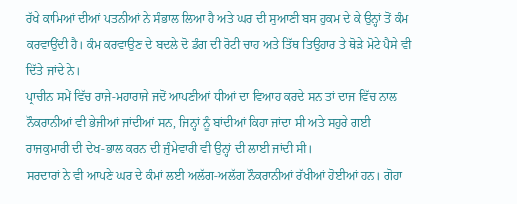ਰੱਖੇ ਕਾਮਿਆਂ ਦੀਆਂ ਪਤਨੀਆਂ ਨੇ ਸੰਭਾਲ ਲਿਆ ਹੈ ਅਤੇ ਘਰ ਦੀ ਸੁਆਣੀ ਬਸ ਹੁਕਮ ਦੇ ਕੇ ਉਨ੍ਹਾਂ ਤੋਂ ਕੰਮ ਕਰਵਾਉਂਦੀ ਹੈ। ਕੰਮ ਕਰਵਾਉਣ ਦੇ ਬਦਲੇ ਦੋ ਡੰਗ ਦੀ ਰੋਟੀ ਚਾਹ ਅਤੇ ਤਿੱਥ ਤਿਉਹਾਰ ਤੇ ਥੋੜੇ ਮੋਟੇ ਪੈਸੇ ਵੀ ਦਿੱਤੇ ਜਾਂਦੇ ਨੇ।
ਪ੍ਰਾਚੀਨ ਸਮੇਂ ਵਿੱਚ ਰਾਜੇ-ਮਹਾਰਾਜੇ ਜਦੋਂ ਆਪਣੀਆਂ ਧੀਆਂ ਦਾ ਵਿਆਹ ਕਰਦੇ ਸਨ ਤਾਂ ਦਾਜ ਵਿੱਚ ਨਾਲ ਨੌਕਰਾਨੀਆਂ ਵੀ ਭੇਜੀਆਂ ਜਾਂਦੀਆਂ ਸਨ, ਜਿਨ੍ਹਾਂ ਨੂੰ ਬਾਂਦੀਆਂ ਕਿਹਾ ਜਾਂਦਾ ਸੀ ਅਤੇ ਸਹੁਰੇ ਗਈ ਰਾਜਕੁਮਾਰੀ ਦੀ ਦੇਖ-ਭਾਲ ਕਰਨ ਦੀ ਜੁੰਮੇਵਾਰੀ ਵੀ ਉਨ੍ਹਾਂ ਦੀ ਲਾਈ ਜਾਂਦੀ ਸੀ।
ਸਰਦਾਰਾਂ ਨੇ ਵੀ ਆਪਣੇ ਘਰ ਦੇ ਕੰਮਾਂ ਲਈ ਅਲੱਗ-ਅਲੱਗ ਨੌਕਰਾਨੀਆਂ ਰੱਖੀਆਂ ਹੋਈਆਂ ਹਨ। ਗੋਹਾ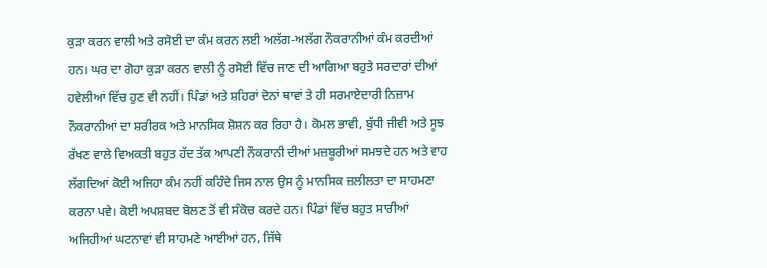ਕੁੜਾ ਕਰਨ ਵਾਲੀ ਅਤੇ ਰਸੋਈ ਦਾ ਕੰਮ ਕਰਨ ਲਈ ਅਲੱਗ-ਅਲੱਗ ਨੌਕਰਾਨੀਆਂ ਕੰਮ ਕਰਦੀਆਂ ਹਨ। ਘਰ ਦਾ ਗੋਹਾ ਕੁੜਾ ਕਰਨ ਵਾਲੀ ਨੂੰ ਰਸੋਈ ਵਿੱਚ ਜਾਣ ਦੀ ਆਗਿਆ ਬਹੁਤੇ ਸਰਦਾਰਾਂ ਦੀਆਂ ਹਵੇਲੀਆਂ ਵਿੱਚ ਹੁਣ ਵੀ ਨਹੀਂ। ਪਿੰਡਾਂ ਅਤੇ ਸ਼ਹਿਰਾਂ ਦੋਨਾਂ ਥਾਵਾਂ ਤੇ ਹੀ ਸਰਮਾਏਦਾਰੀ ਨਿਜ਼ਾਮ ਨੌਕਰਾਨੀਆਂ ਦਾ ਸ਼ਰੀਰਕ ਅਤੇ ਮਾਨਸਿਕ ਸ਼ੋਸ਼ਨ ਕਰ ਰਿਹਾ ਹੈ। ਕੋਮਲ ਭਾਵੀ, ਬੁੱਧੀ ਜੀਵੀ ਅਤੇ ਸੂਝ ਰੱਖਣ ਵਾਲੇ ਵਿਅਕਤੀ ਬਹੁਤ ਹੱਦ ਤੱਕ ਆਪਣੀ ਨੌਕਰਾਨੀ ਦੀਆਂ ਮਜ਼ਬੂਰੀਆਂ ਸਮਝਦੇ ਹਨ ਅਤੇ ਵਾਹ ਲੱਗਦਿਆਂ ਕੋਈ ਅਜਿਹਾ ਕੰਮ ਨਹੀਂ ਕਹਿੰਦੇ ਜਿਸ ਨਾਲ ਉਸ ਨੂੰ ਮਾਨਸਿਕ ਜ਼ਲੀਲਤਾ ਦਾ ਸਾਹਮਣਾ ਕਰਨਾ ਪਵੇ। ਕੋਈ ਅਪਸ਼ਬਦ ਬੋਲਣ ਤੋਂ ਵੀ ਸੰਕੋਚ ਕਰਦੇ ਹਨ। ਪਿੰਡਾਂ ਵਿੱਚ ਬਹੁਤ ਸਾਰੀਆਂ ਅਜਿਹੀਆਂ ਘਟਨਾਵਾਂ ਵੀ ਸਾਹਮਣੇ ਆਈਆਂ ਹਨ, ਜਿੱਥੇ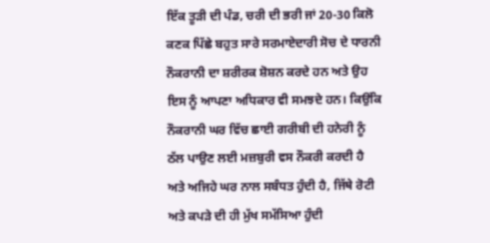ਇੱਕ ਤੂੜੀ ਦੀ ਪੰਡ, ਚਰੀ ਦੀ ਭਰੀ ਜਾਂ 20-30 ਕਿਲੋ ਕਣਕ ਪਿੱਛੇ ਬਹੁਤ ਸਾਰੇ ਸਰਮਾਏਦਾਰੀ ਸੋਚ ਦੇ ਧਾਰਨੀ ਨੌਕਰਾਨੀ ਦਾ ਸ਼ਰੀਰਕ ਸ਼ੋਸ਼ਨ ਕਰਦੇ ਹਨ ਅਤੇ ਉਹ ਇਸ ਨੂੰ ਆਪਣਾ ਅਧਿਕਾਰ ਵੀ ਸਮਝਦੇ ਹਨ। ਕਿਉਂਕਿ ਨੌਕਰਾਨੀ ਘਰ ਵਿੱਚ ਛਾਈ ਗਰੀਬੀ ਦੀ ਹਨੇਰੀ ਨੂੰ ਠੱਲ ਪਾਉਣ ਲਈ ਮਜ਼ਬੁਰੀ ਵਸ ਨੌਕਰੀ ਕਰਦੀ ਹੈ ਅਤੇ ਅਜਿਹੇ ਘਰ ਨਾਲ ਸਬੰਧਤ ਹੁੰਦੀ ਹੈ, ਜਿੱਥੇ ਰੋਟੀ ਅਤੇ ਕਪੜੇ ਦੀ ਹੀ ਮੁੱਖ ਸਮੱਸਿਆ ਹੁੰਦੀ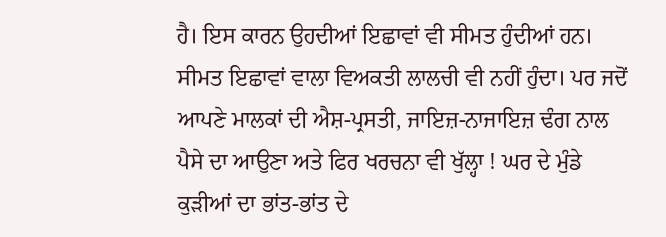ਹੈ। ਇਸ ਕਾਰਨ ਉਹਦੀਆਂ ਇਛਾਵਾਂ ਵੀ ਸੀਮਤ ਹੁੰਦੀਆਂ ਹਨ। ਸੀਮਤ ਇਛਾਵਾਂ ਵਾਲਾ ਵਿਅਕਤੀ ਲਾਲਚੀ ਵੀ ਨਹੀਂ ਹੁੰਦਾ। ਪਰ ਜਦੋਂ ਆਪਣੇ ਮਾਲਕਾਂ ਦੀ ਐਸ਼-ਪ੍ਰਸਤੀ, ਜਾਇਜ਼-ਨਾਜਾਇਜ਼ ਢੰਗ ਨਾਲ ਪੈਸੇ ਦਾ ਆਉਣਾ ਅਤੇ ਫਿਰ ਖਰਚਨਾ ਵੀ ਖੁੱਲ੍ਹਾ ! ਘਰ ਦੇ ਮੁੰਡੇ ਕੁੜੀਆਂ ਦਾ ਭਾਂਤ-ਭਾਂਤ ਦੇ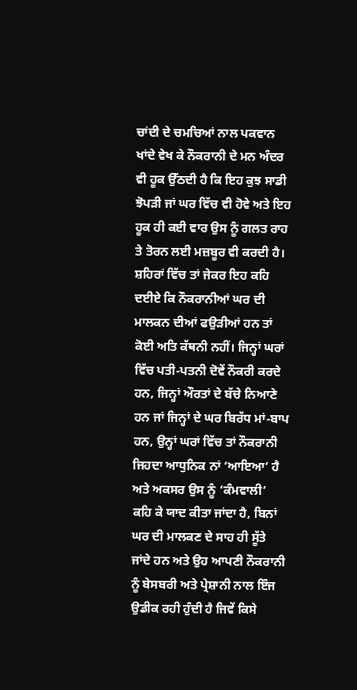ਚਾਂਦੀ ਦੇ ਚਮਚਿਆਂ ਨਾਲ ਪਕਵਾਨ ਖਾਂਦੇ ਵੇਖ ਕੇ ਨੌਕਰਾਨੀ ਦੇ ਮਨ ਅੰਦਰ ਵੀ ਹੂਕ ਉੱਠਦੀ ਹੈ ਕਿ ਇਹ ਕੁਝ ਸਾਡੀ ਝੋਪੜੀ ਜਾਂ ਘਰ ਵਿੱਚ ਵੀ ਹੋਵੇ ਅਤੇ ਇਹ ਹੂਕ ਹੀ ਕਈ ਵਾਰ ਉਸ ਨੂੰ ਗਲਤ ਰਾਹ ਤੇ ਤੋਰਨ ਲਈ ਮਜ਼ਬੂਰ ਵੀ ਕਰਦੀ ਹੈ।
ਸ਼ਹਿਰਾਂ ਵਿੱਚ ਤਾਂ ਜੇਕਰ ਇਹ ਕਹਿ ਦਈਏ ਕਿ ਨੌਕਰਾਨੀਆਂ ਘਰ ਦੀ ਮਾਲਕਨ ਦੀਆਂ ਫਉੜੀਆਂ ਹਨ ਤਾਂ ਕੋਈ ਅਤਿ ਕੱਥਨੀ ਨਹੀਂ। ਜਿਨ੍ਹਾਂ ਘਰਾਂ ਵਿੱਚ ਪਤੀ-ਪਤਨੀ ਦੋਵੇਂ ਨੌਕਰੀ ਕਰਦੇ ਹਨ, ਜਿਨ੍ਹਾਂ ਔਰਤਾਂ ਦੇ ਬੱਚੇ ਨਿਆਣੇ ਹਨ ਜਾਂ ਜਿਨ੍ਹਾਂ ਦੇ ਘਰ ਬਿਰੱਧ ਮਾਂ-ਬਾਪ ਹਨ, ਉਨ੍ਹਾਂ ਘਰਾਂ ਵਿੱਚ ਤਾਂ ਨੌਕਰਾਨੀ ਜਿਹਦਾ ਆਧੁਨਿਕ ਨਾਂ ‘ਆਇਆ’ ਹੈ ਅਤੇ ਅਕਸਰ ਉਸ ਨੂੰ ‘ਕੰਮਵਾਲੀ’ ਕਹਿ ਕੇ ਯਾਦ ਕੀਤਾ ਜਾਂਦਾ ਹੈ, ਬਿਨਾਂ ਘਰ ਦੀ ਮਾਲਕਣ ਦੇ ਸਾਹ ਹੀ ਸੂੱਤੇ ਜਾਂਦੇ ਹਨ ਅਤੇ ਉਹ ਆਪਣੀ ਨੌਕਰਾਨੀ ਨੂੰ ਬੇਸਬਰੀ ਅਤੇ ਪ੍ਰੇਸ਼ਾਨੀ ਨਾਲ ਇੰਜ ਉਡੀਕ ਰਹੀ ਹੁੰਦੀ ਹੈ ਜਿਵੇਂ ਕਿਸੇ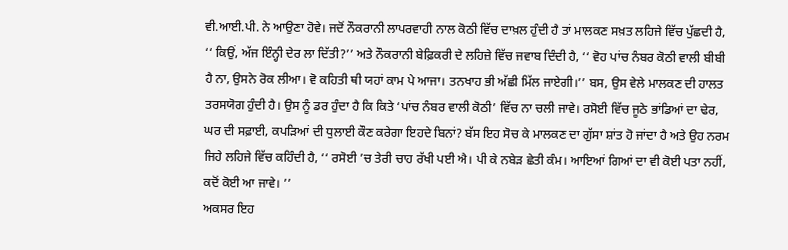ਵੀ.ਆਈ.ਪੀ. ਨੇ ਆਉਣਾ ਹੋਵੇ। ਜਦੋਂ ਨੌਕਰਾਨੀ ਲਾਪਰਵਾਹੀ ਨਾਲ ਕੋਠੀ ਵਿੱਚ ਦਾਖ਼ਲ ਹੁੰਦੀ ਹੈ ਤਾਂ ਮਾਲਕਣ ਸਖ਼ਤ ਲਹਿਜੇ ਵਿੱਚ ਪੁੱਛਦੀ ਹੈ, ‘‘ ਕਿਉਂ, ਅੱਜ ਇੰਨ੍ਹੀ ਦੇਰ ਲਾ ਦਿੱਤੀ?’’ ਅਤੇ ਨੌਕਰਾਨੀ ਬੇਫ਼ਿਕਰੀ ਦੇ ਲਹਿਜ਼ੇ ਵਿੱਚ ਜਵਾਬ ਦਿੰਦੀ ਹੈ, ‘‘ ਵੋਹ ਪਾਂਚ ਨੰਬਰ ਕੋਠੀ ਵਾਲੀ ਬੀਬੀ ਹੈ ਨਾ, ਉਸਨੇ ਰੋਕ ਲੀਆ। ਵੋ ਕਹਿਤੀ ਥੀ ਯਹਾਂ ਕਾਮ ਪੇ ਆਜਾ। ਤਨਖਾਹ ਭੀ ਅੱਛੀ ਮਿੱਲ ਜਾਏਗੀ।’’ ਬਸ, ਉਸ ਵੇਲੇ ਮਾਲਕਣ ਦੀ ਹਾਲਤ ਤਰਸਯੋਗ ਹੁੰਦੀ ਹੈ। ਉਸ ਨੂੰ ਡਰ ਹੁੰਦਾ ਹੈ ਕਿ ਕਿਤੇ ‘ਪਾਂਚ ਨੰਬਰ ਵਾਲੀ ਕੋਠੀ’ ਵਿੱਚ ਨਾ ਚਲੀ ਜਾਵੇ। ਰਸੋਈ ਵਿੱਚ ਜੂਠੇ ਭਾਂਡਿਆਂ ਦਾ ਢੇਰ, ਘਰ ਦੀ ਸਫ਼ਾਈ, ਕਪੜਿਆਂ ਦੀ ਧੁਲਾਈ ਕੌਣ ਕਰੇਗਾ ਇਹਦੇ ਬਿਨਾਂ? ਬੱਸ ਇਹ ਸੋਚ ਕੇ ਮਾਲਕਣ ਦਾ ਗੁੱਸਾ ਸ਼ਾਂਤ ਹੋ ਜਾਂਦਾ ਹੈ ਅਤੇ ਉਹ ਨਰਮ ਜਿਹੇ ਲਹਿਜੇ ਵਿੱਚ ਕਹਿੰਦੀ ਹੈ, ‘‘ ਰਸੋਈ ’ਚ ਤੇਰੀ ਚਾਹ ਰੱਖੀ ਪਈ ਐ। ਪੀ ਕੇ ਨਬੇੜ ਛੇਤੀ ਕੰਮ। ਆਇਆਂ ਗਿਆਂ ਦਾ ਵੀ ਕੋਈ ਪਤਾ ਨਹੀਂ, ਕਦੋਂ ਕੋਈ ਆ ਜਾਵੇ। ’’
ਅਕਸਰ ਇਹ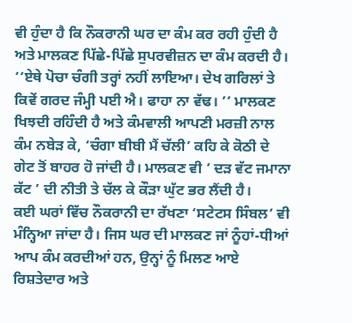ਵੀ ਹੁੰਦਾ ਹੈ ਕਿ ਨੌਕਰਾਨੀ ਘਰ ਦਾ ਕੰਮ ਕਰ ਰਹੀ ਹੁੰਦੀ ਹੈ ਅਤੇ ਮਾਲਕਣ ਪਿੱਛੇ-ਪਿੱਛੇ ਸੁਪਰਵੀਜ਼ਨ ਦਾ ਕੰਮ ਕਰਦੀ ਹੈ। ‘‘ਏਥੇ ਪੋਚਾ ਚੰਗੀ ਤਰ੍ਹਾਂ ਨਹੀਂ ਲਾਇਆ। ਦੇਖ ਗਰਿਲਾਂ ਤੇ ਕਿਵੇਂ ਗਰਦ ਜੰਮ੍ਹੀ ਪਈ ਐ। ਫਾਹਾ ਨਾ ਵੱਢ। ’’ ਮਾਲਕਣ ਖਿਝਦੀ ਰਹਿੰਦੀ ਹੈ ਅਤੇ ਕੰਮਵਾਲੀ ਆਪਣੀ ਮਰਜ਼ੀ ਨਾਲ ਕੰਮ ਨਬੇੜ ਕੇ, ‘ਚੰਗਾ ਬੀਬੀ ਮੈਂ ਚੱਲੀ’ ਕਹਿ ਕੇ ਕੋਠੀ ਦੇ ਗੇਟ ਤੋਂ ਬਾਹਰ ਹੋ ਜਾਂਦੀ ਹੈ। ਮਾਲਕਣ ਵੀ ’ ਦੜ ਵੱਟ ਜਮਾਨਾ ਕੱਟ ’ ਦੀ ਨੀਤੀ ਤੇ ਚੱਲ ਕੇ ਕੌੜਾ ਘੁੱਟ ਭਰ ਲੈਂਦੀ ਹੈ।
ਕਈ ਘਰਾਂ ਵਿੱਚ ਨੌਕਰਾਨੀ ਦਾ ਰੱਖਣਾ ‘ਸਟੇਟਸ ਸਿੰਬਲ’ ਵੀ ਮੰਨ੍ਹਿਆ ਜਾਂਦਾ ਹੈ। ਜਿਸ ਘਰ ਦੀ ਮਾਲਕਣ ਜਾਂ ਨੂੰਹਾਂ-ਧੀਆਂ ਆਪ ਕੰਮ ਕਰਦੀਆਂ ਹਨ, ਉਨ੍ਹਾਂ ਨੂੰ ਮਿਲਣ ਆਏ ਰਿਸ਼ਤੇਦਾਰ ਅਤੇ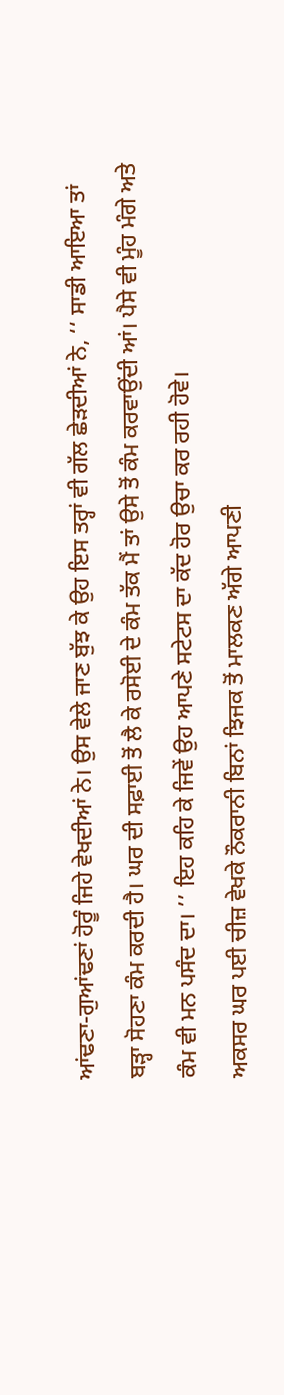ਆਂਢਣਾ-ਗੁਆਂਢਣਾਂ ਹੋਰੂੰ ਜਿਹੇ ਵੇਖਦੀਆਂ ਨੇ। ਉਸ ਵੇਲੇ ਜਾਣ ਬੁੱਝ ਕੇ ਉਹ ਇਸ ਤਰ੍ਹਾਂ ਵੀ ਗੱਲ ਛੇੜਦੀਆਂ ਨੇ, ‘‘ ਸਾਡੀ ਆਇਆ ਤਾਂ ਬੜ੍ਹਾ ਸੋਹਣਾ ਕੰਮ ਕਰਦੀ ਹੈ। ਘਰ ਦੀ ਸਫ਼ਾਈ ਤੋਂ ਲੈ ਕੇ ਰਸੋਈ ਦੇ ਕੰਮ ਤੱਕ ਮੈਂ ਤਾਂ ਉਸੇ ਤੋਂ ਕੰਮ ਕਰਵਾਉਂਦੀ ਆਂ। ਪੈਸੇ ਵੀ ਮੂੰਹ ਮੰਗੇ ਅਤੇ ਕੰਮ ਵੀ ਮਨ ਪਸੰਦ ਦਾ। ’’ ਇਹ ਕਹਿ ਕੇ ਜਿਵੇਂ ਉਹ ਆਪਣੇ ਸਟੇਟਸ ਦਾ ਕੱਦ ਹੋਰ ਉਚਾ ਕਰ ਰਹੀ ਹੋਵੇ।
ਅਕਸਰ ਘਰ ਪਈ ਚੀਜ਼ ਵੇਖਕੇ ਨੌਕਰਾਨੀ ਬਿਨਾਂ ਝਿਜਕ ਤੋਂ ਮਾਲਕਣ ਅੱਗੇ ਆਪਣੀ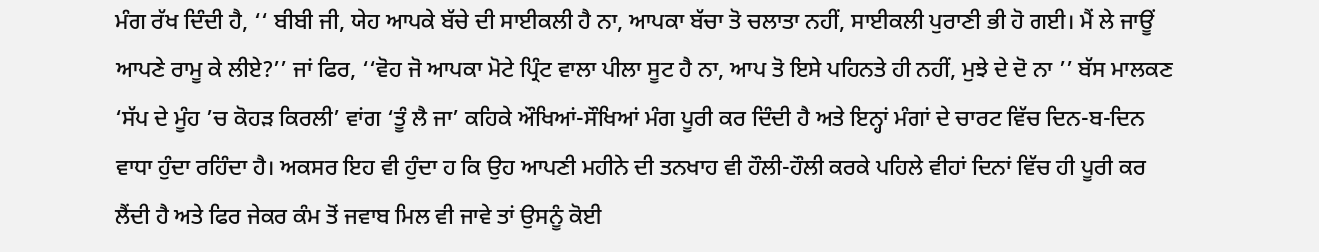ਮੰਗ ਰੱਖ ਦਿੰਦੀ ਹੈ, ‘‘ ਬੀਬੀ ਜੀ, ਯੇਹ ਆਪਕੇ ਬੱਚੇ ਦੀ ਸਾਈਕਲੀ ਹੈ ਨਾ, ਆਪਕਾ ਬੱਚਾ ਤੋ ਚਲਾਤਾ ਨਹੀਂ, ਸਾਈਕਲੀ ਪੁਰਾਣੀ ਭੀ ਹੋ ਗਈ। ਮੈਂ ਲੇ ਜਾਊਂ ਆਪਣੇ ਰਾਮੂ ਕੇ ਲੀਏ?’’ ਜਾਂ ਫਿਰ, ‘‘ਵੋਹ ਜੋ ਆਪਕਾ ਮੋਟੇ ਪ੍ਰਿੰਟ ਵਾਲਾ ਪੀਲਾ ਸੂਟ ਹੈ ਨਾ, ਆਪ ਤੋ ਇਸੇ ਪਹਿਨਤੇ ਹੀ ਨਹੀਂ, ਮੁਝੇ ਦੇ ਦੋ ਨਾ ’’ ਬੱਸ ਮਾਲਕਣ ‘ਸੱਪ ਦੇ ਮੂੰਹ ’ਚ ਕੋਹੜ ਕਿਰਲੀ’ ਵਾਂਗ ‘ਤੂੰ ਲੈ ਜਾ’ ਕਹਿਕੇ ਔਖਿਆਂ-ਸੌਖਿਆਂ ਮੰਗ ਪੂਰੀ ਕਰ ਦਿੰਦੀ ਹੈ ਅਤੇ ਇਨ੍ਹਾਂ ਮੰਗਾਂ ਦੇ ਚਾਰਟ ਵਿੱਚ ਦਿਨ-ਬ-ਦਿਨ ਵਾਧਾ ਹੁੰਦਾ ਰਹਿੰਦਾ ਹੈ। ਅਕਸਰ ਇਹ ਵੀ ਹੁੰਦਾ ਹ ਕਿ ਉਹ ਆਪਣੀ ਮਹੀਨੇ ਦੀ ਤਨਖਾਹ ਵੀ ਹੌਲੀ-ਹੌਲੀ ਕਰਕੇ ਪਹਿਲੇ ਵੀਹਾਂ ਦਿਨਾਂ ਵਿੱਚ ਹੀ ਪੂਰੀ ਕਰ ਲੈਂਦੀ ਹੈ ਅਤੇ ਫਿਰ ਜੇਕਰ ਕੰਮ ਤੋਂ ਜਵਾਬ ਮਿਲ ਵੀ ਜਾਵੇ ਤਾਂ ਉਸਨੂੰ ਕੋਈ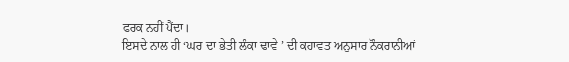ਫਰਕ ਨਹੀਂ ਪੈਂਦਾ।
ਇਸਦੇ ਨਾਲ ਹੀ ‘ਘਰ ਦਾ ਭੇਤੀ ਲੰਕਾ ਢਾਵੇ ’ ਦੀ ਕਹਾਵਤ ਅਨੁਸਾਰ ਨੌਕਰਾਨੀਆਂ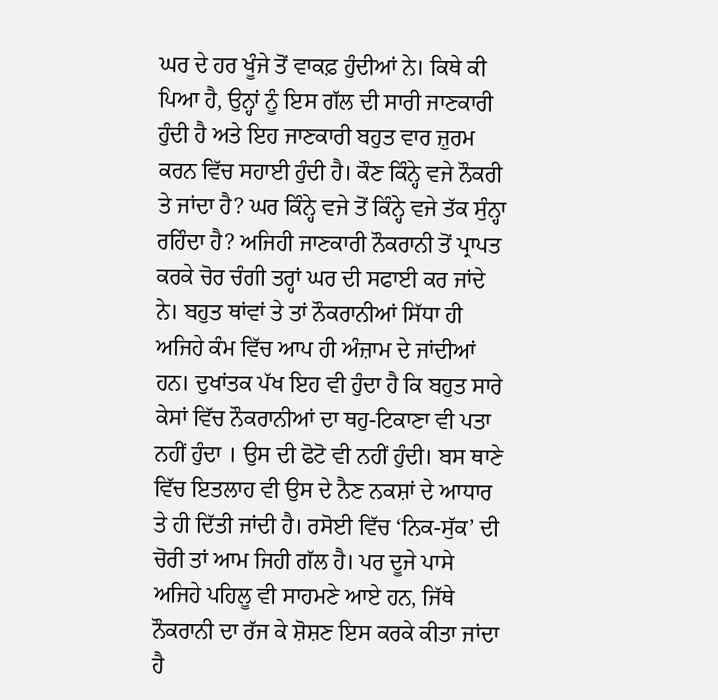ਘਰ ਦੇ ਹਰ ਖੂੰਜੇ ਤੋਂ ਵਾਕਫ਼ ਹੁੰਦੀਆਂ ਨੇ। ਕਿਥੇ ਕੀ ਪਿਆ ਹੈ, ਉਨ੍ਹਾਂ ਨੂੰ ਇਸ ਗੱਲ ਦੀ ਸਾਰੀ ਜਾਣਕਾਰੀ ਹੁੰਦੀ ਹੈ ਅਤੇ ਇਹ ਜਾਣਕਾਰੀ ਬਹੁਤ ਵਾਰ ਜ਼ੁਰਮ ਕਰਨ ਵਿੱਚ ਸਹਾਈ ਹੁੰਦੀ ਹੈ। ਕੌਣ ਕਿੰਨ੍ਹੇ ਵਜੇ ਨੌਕਰੀ ਤੇ ਜਾਂਦਾ ਹੈ? ਘਰ ਕਿੰਨ੍ਹੇ ਵਜੇ ਤੋਂ ਕਿੰਨ੍ਹੇ ਵਜੇ ਤੱਕ ਸੁੰਨ੍ਹਾ ਰਹਿੰਦਾ ਹੈ? ਅਜਿਹੀ ਜਾਣਕਾਰੀ ਨੌਕਰਾਨੀ ਤੋਂ ਪ੍ਰਾਪਤ ਕਰਕੇ ਚੋਰ ਚੰਗੀ ਤਰ੍ਹਾਂ ਘਰ ਦੀ ਸਫਾਈ ਕਰ ਜਾਂਦੇ ਨੇ। ਬਹੁਤ ਥਾਂਵਾਂ ਤੇ ਤਾਂ ਨੌਕਰਾਨੀਆਂ ਸਿੱਧਾ ਹੀ ਅਜਿਹੇ ਕੰਮ ਵਿੱਚ ਆਪ ਹੀ ਅੰਜ਼ਾਮ ਦੇ ਜਾਂਦੀਆਂ ਹਨ। ਦੁਖਾਂਤਕ ਪੱਖ ਇਹ ਵੀ ਹੁੰਦਾ ਹੈ ਕਿ ਬਹੁਤ ਸਾਰੇ ਕੇਸਾਂ ਵਿੱਚ ਨੌਕਰਾਨੀਆਂ ਦਾ ਥਹੁ-ਟਿਕਾਣਾ ਵੀ ਪਤਾ ਨਹੀਂ ਹੁੰਦਾ । ਉਸ ਦੀ ਫੋਟੋ ਵੀ ਨਹੀਂ ਹੁੰਦੀ। ਬਸ ਥਾਣੇ ਵਿੱਚ ਇਤਲਾਹ ਵੀ ਉਸ ਦੇ ਨੈਣ ਨਕਸ਼ਾਂ ਦੇ ਆਧਾਰ ਤੇ ਹੀ ਦਿੱਤੀ ਜਾਂਦੀ ਹੈ। ਰਸੋਈ ਵਿੱਚ ‘ਨਿਕ-ਸੁੱਕ’ ਦੀ ਚੋਰੀ ਤਾਂ ਆਮ ਜਿਹੀ ਗੱਲ ਹੈ। ਪਰ ਦੂਜੇ ਪਾਸੇ ਅਜਿਹੇ ਪਹਿਲੂ ਵੀ ਸਾਹਮਣੇ ਆਏ ਹਨ, ਜਿੱਥੇ ਨੌਕਰਾਨੀ ਦਾ ਰੱਜ ਕੇ ਸ਼ੋਸ਼ਣ ਇਸ ਕਰਕੇ ਕੀਤਾ ਜਾਂਦਾ ਹੈ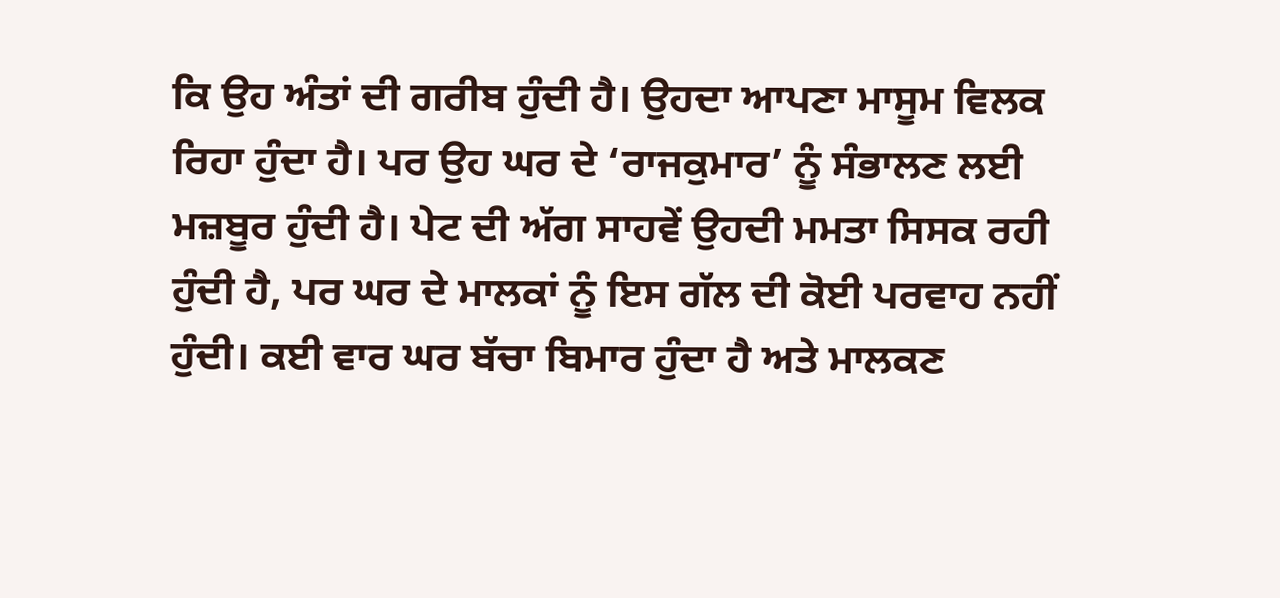ਕਿ ਉਹ ਅੰਤਾਂ ਦੀ ਗਰੀਬ ਹੁੰਦੀ ਹੈ। ਉਹਦਾ ਆਪਣਾ ਮਾਸੂਮ ਵਿਲਕ ਰਿਹਾ ਹੁੰਦਾ ਹੈ। ਪਰ ਉਹ ਘਰ ਦੇ ‘ਰਾਜਕੁਮਾਰ’ ਨੂੰ ਸੰਭਾਲਣ ਲਈ ਮਜ਼ਬੂਰ ਹੁੰਦੀ ਹੈ। ਪੇਟ ਦੀ ਅੱਗ ਸਾਹਵੇਂ ਉਹਦੀ ਮਮਤਾ ਸਿਸਕ ਰਹੀ ਹੁੰਦੀ ਹੈ, ਪਰ ਘਰ ਦੇ ਮਾਲਕਾਂ ਨੂੰ ਇਸ ਗੱਲ ਦੀ ਕੋਈ ਪਰਵਾਹ ਨਹੀਂ ਹੁੰਦੀ। ਕਈ ਵਾਰ ਘਰ ਬੱਚਾ ਬਿਮਾਰ ਹੁੰਦਾ ਹੈ ਅਤੇ ਮਾਲਕਣ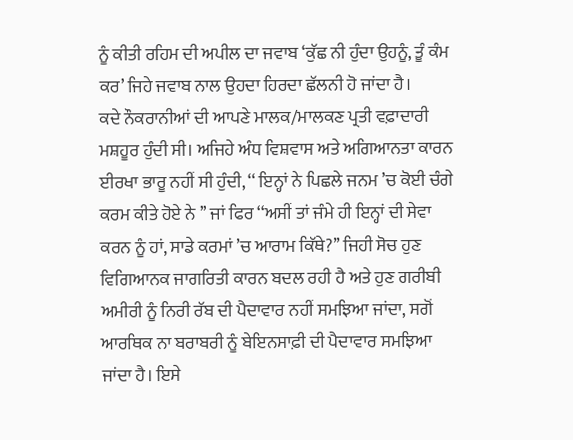ਨੂੰ ਕੀਤੀ ਰਹਿਮ ਦੀ ਅਪੀਲ ਦਾ ਜਵਾਬ ‘ਕੁੱਛ ਨੀ ਹੁੰਦਾ ਉਹਨੂੰ, ਤੂੰ ਕੰਮ ਕਰ’ ਜਿਹੇ ਜਵਾਬ ਨਾਲ ਉਹਦਾ ਹਿਰਦਾ ਛੱਲਨੀ ਹੋ ਜਾਂਦਾ ਹੈ।
ਕਦੇ ਨੌਕਰਾਨੀਆਂ ਦੀ ਆਪਣੇ ਮਾਲਕ/ਮਾਲਕਣ ਪ੍ਰਤੀ ਵਫ਼ਾਦਾਰੀ ਮਸ਼ਹੂਰ ਹੁੰਦੀ ਸੀ। ਅਜਿਹੇ ਅੰਧ ਵਿਸ਼ਵਾਸ ਅਤੇ ਅਗਿਆਨਤਾ ਕਾਰਨ ਈਰਖਾ ਭਾਰੂ ਨਹੀਂ ਸੀ ਹੁੰਦੀ, ‘‘ ਇਨ੍ਹਾਂ ਨੇ ਪਿਛਲੇ ਜਨਮ ’ਚ ਕੋਈ ਚੰਗੇ ਕਰਮ ਕੀਤੇ ਹੋਏ ਨੇ ’’ ਜਾਂ ਫਿਰ ‘‘ਅਸੀਂ ਤਾਂ ਜੰਮੇ ਹੀ ਇਨ੍ਹਾਂ ਦੀ ਸੇਵਾ ਕਰਨ ਨੂੰ ਹਾਂ, ਸਾਡੇ ਕਰਮਾਂ ’ਚ ਆਰਾਮ ਕਿੱਥੇ?’’ ਜਿਹੀ ਸੋਚ ਹੁਣ ਵਿਗਿਆਨਕ ਜਾਗਰਿਤੀ ਕਾਰਨ ਬਦਲ ਰਹੀ ਹੈ ਅਤੇ ਹੁਣ ਗਰੀਬੀ ਅਮੀਰੀ ਨੂੰ ਨਿਰੀ ਰੱਬ ਦੀ ਪੈਦਾਵਾਰ ਨਹੀਂ ਸਮਝਿਆ ਜਾਂਦਾ, ਸਗੋਂ ਆਰਥਿਕ ਨਾ ਬਰਾਬਰੀ ਨੂੰ ਬੇਇਨਸਾਫ਼ੀ ਦੀ ਪੈਦਾਵਾਰ ਸਮਝਿਆ ਜਾਂਦਾ ਹੈ। ਇਸੇ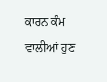ਕਾਰਨ ਕੰਮ ਵਾਲੀਆਂ ਹੁਣ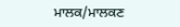ਮਾਲਕ/ਮਾਲਕਣ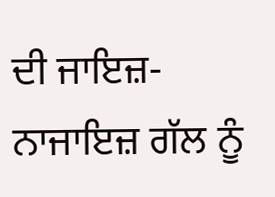ਦੀ ਜਾਇਜ਼-ਨਾਜਾਇਜ਼ ਗੱਲ ਨੂੰ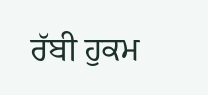ਰੱਬੀ ਹੁਕਮ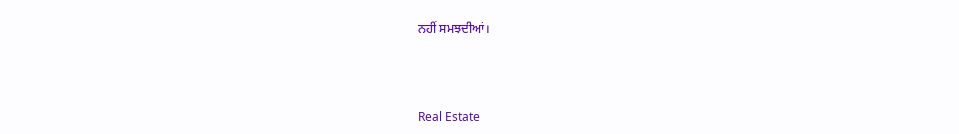ਨਹੀਂ ਸਮਝਦੀਆਂ।



Real Estate